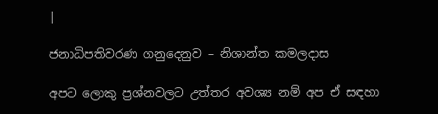|

ජනාධිපතිවරණ ගනුදෙනුව – නිශාන්ත කමලදාස

අපට ලොකු ප්‍රශ්නවලට උත්තර අවශ්‍ය නම් අප ඒ සඳහා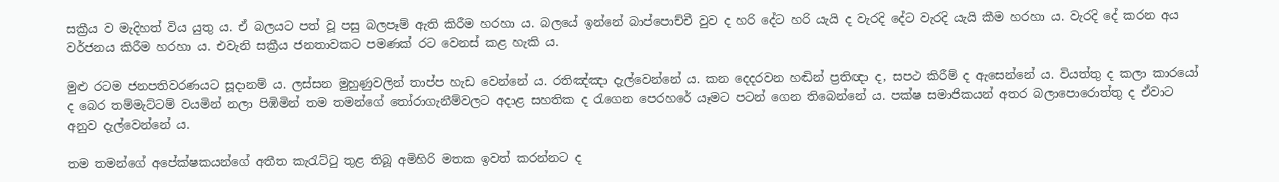සක්‍රීය ව මැදිහත් විය යුතු ය. ඒ බලයට පත් වූ පසු බලපෑම් ඇති කිරීම හරහා ය. බලයේ ඉන්නේ බාප්පොච්චී වුව ද හරි දේට හරි යැයි ද වැරදි දේට වැරදි යැයි කීම හරහා ය. වැරදි දේ කරන අය වර්ජනය කිරීම හරහා ය. එවැනි සක්‍රීය ජනතාවකට පමණක් රට වෙනස් කළ හැකි ය.

මුළු රටම ජනපතිවරණයට සූදානම් ය. ලස්සන මුහුණුවලින් තාප්ප හැඩ වෙන්නේ ය. රතිඤ්ඤා දැල්වෙන්නේ ය. කන දෙදරවන හඬින් ප්‍රතිඥා ද, සපථ කිරීම් ද ඇසෙන්නේ ය. වියත්තු ද කලා කාරයෝ ද බෙර තම්මැට්ටම් වයමින් නලා පිඹිමින් තම තමන්ගේ තෝරාගැනීම්වලට අදාළ සහතික ද රැගෙන පෙරහරේ යෑමට පටන් ගෙන තිබෙන්නේ ය. පක්ෂ සමාජිකයන් අතර බලාපොරොත්තු ද ඒවාට අනුව දැල්වෙන්නේ ය.

තම තමන්ගේ අපේක්ෂකයන්ගේ අතීත කැරැට්ටු තුළ තිබූ අමිහිරි මතක ඉවත් කරන්නට ද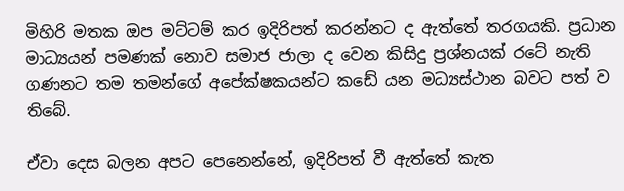මිහිරි මතක ඔප මට්ටම් කර ඉදිරිපත් කරන්නට ද ඇත්තේ තරගයකි. ප්‍රධාන මාධ්‍යයන් පමණක් නොව සමාජ ජාලා ද වෙන කිසිදු ප්‍රශ්නයක් රටේ නැති ගණනට තම තමන්ගේ අපේක්ෂකයන්ට කඩේ යන මධ්‍යස්ථාන බවට පත් ව තිබේ.

ඒවා දෙස බලන අපට පෙනෙන්නේ, ඉදිරිපත් වී ඇත්තේ කැත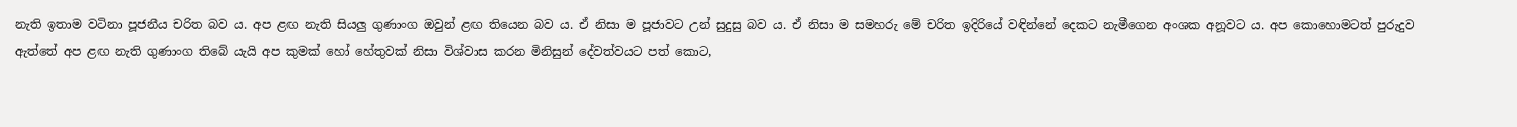නැති ඉතාම වටිනා පූජනීය චරිත බව ය. අප ළඟ නැති සියලු ගුණාංග ඔවුන් ළඟ තියෙන බව ය. ඒ නිසා ම පූජාවට උන් සුදුසු බව ය. ඒ නිසා ම සමහරු මේ චරිත ඉදිරියේ වඳින්නේ දෙකට නැමීගෙන අංශක අනූවට ය. අප කොහොමටත් පුරුදුව ඇත්තේ අප ළඟ නැති ගුණාංග තිබේ යැයි අප කුමක් හෝ හේතුවක් නිසා විශ්වාස කරන මිනිසුන් දේවත්වයට පත් කොට,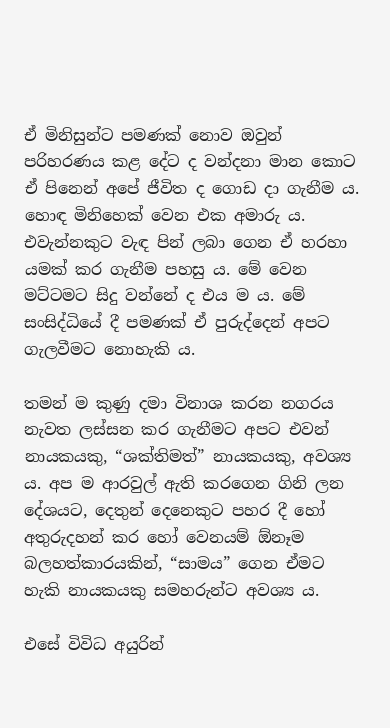ඒ මිනිසුන්ට පමණක් නොව ඔවුන් පරිහරණය කළ දේට ද වන්දනා මාන කොට ඒ පිනෙන් අපේ ජීවිත ද ගොඩ දා ගැනීම ය. හොඳ මිනිහෙක් වෙන එක අමාරු ය. එවැන්නකුට වැඳ පින් ලබා ගෙන ඒ හරහා යමක් කර ගැනීම පහසු ය. මේ වෙන මට්ටමට සිදු වන්නේ ද එය ම ය. මේ සංසිද්ධියේ දී පමණක් ඒ පුරුද්දෙන් අපට ගැලවීමට නොහැකි ය.

තමන් ම කුණු දමා විනාශ කරන නගරය නැවත ලස්සන කර ගැනීමට අපට එවන් නායකයකු, “ශක්තිමත්” නායකයකු, අවශ්‍ය ය. අප ම ආරවුල් ඇති කරගෙන ගිනි ලන දේශයට, දෙතුන් දෙනෙකුට පහර දී හෝ අතුරුදහන් කර හෝ වෙනයම් ඕනෑම බලහත්කාරයකින්, “සාමය” ගෙන ඒමට හැකි නායකයකු සමහරුන්ට අවශ්‍ය ය.

එසේ විවිධ අයුරින්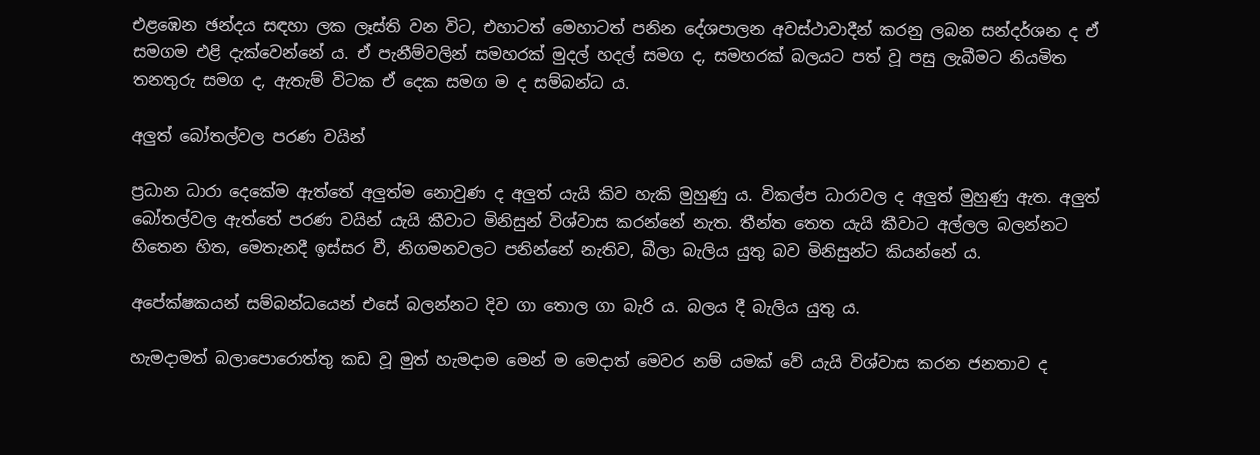එළඹෙන ඡන්දය සඳහා ලක ලෑස්ති වන විට, එහාටත් මෙහාටත් පනින දේශපාලන අවස්ථාවාදීන් කරනු ලබන සන්දර්ශන ද ඒ සමගම එළි දැක්වෙන්නේ ය. ඒ පැනීම්වලින් සමහරක් මුදල් හදල් සමග ද, සමහරක් බලයට පත් වූ පසු ලැබීමට නියමිත තනතුරු සමග ද, ඇතැම් විටක ඒ දෙක සමග ම ද සම්බන්ධ ය.

අලුත් බෝතල්වල පරණ වයින්

ප්‍රධාන ධාරා දෙකේම ඇත්තේ අලුත්ම නොවුණ ද අලුත් යැයි කිව හැකි මුහුණු ය. විකල්ප ධාරාවල ද අලුත් මුහුණු ඇත. අලුත් බෝතල්වල ඇත්තේ පරණ වයින් යැයි කීවාට මිනිසුන් විශ්වාස කරන්නේ නැත. තීන්ත තෙත යැයි කීවාට අල්ලල බලන්නට හිතෙන හිත, මෙතැනදී ඉස්සර වී, නිගමනවලට පනින්නේ නැතිව, බීලා බැලිය යුතු බව මිනිසුන්ට කියන්නේ ය.

අපේක්ෂකයන් සම්බන්ධයෙන් එසේ බලන්නට දිව ගා තොල ගා බැරි ය. බලය දී බැලිය යුතු ය.

හැමදාමත් බලාපොරොත්තු කඩ වූ මුත් හැමදාම මෙන් ම මෙදාත් මෙවර නම් යමක් වේ යැයි විශ්වාස කරන ජනතාව ද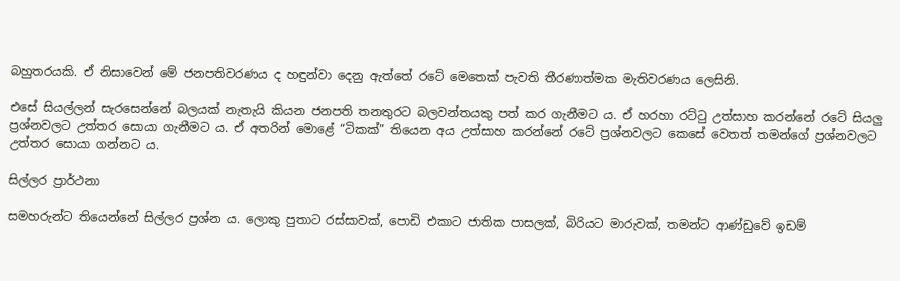බහුතරයකි. ඒ නිසාවෙන් මේ ජනපතිවරණය ද හඳුන්වා දෙනු ඇත්තේ රටේ මෙතෙක් පැවති තීරණාත්මක මැතිවරණය ලෙසිනි.

එසේ සියල්ලන් සැරසෙන්නේ බලයක් නැතැයි කියන ජනපති තනතුරට බලවන්තයකු පත් කර ගැනීමට ය. ඒ හරහා රට්ටු උත්සාහ කරන්නේ රටේ සියලු ප්‍රශ්නවලට උත්තර සොයා ගැනීමට ය. ඒ අතරින් මොළේ “ටිකක්” තියෙන අය උත්සාහ කරන්නේ රටේ ප්‍රශ්නවලට කෙසේ වෙතත් තමන්ගේ ප්‍රශ්නවලට උත්තර සොයා ගන්නට ය.

සිල්ලර ප්‍රාර්ථනා

සමහරුන්ට තියෙන්නේ සිල්ලර ප්‍රශ්න ය. ලොකු පුතාට රස්සාවක්, පොඩි එකාට ජාතික පාසලක්, බිරියට මාරුවක්, තමන්ට ආණ්ඩුවේ ඉඩම්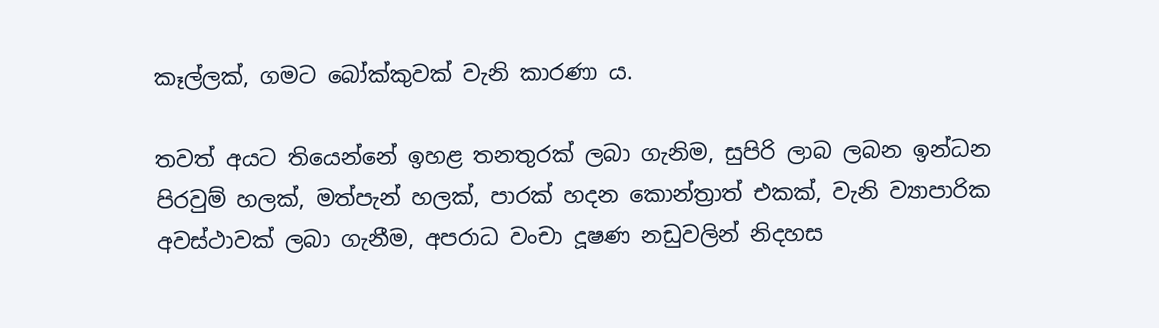කෑල්ලක්, ගමට බෝක්කුවක් වැනි කාරණා ය.

තවත් අයට තියෙන්නේ ඉහළ තනතුරක් ලබා ගැනිම, සුපිරි ලාබ ලබන ඉන්ධන පිරවුම් හලක්, මත්පැන් හලක්, පාරක් හදන කොන්ත්‍රාත් එකක්, වැනි ව්‍යාපාරික අවස්ථාවක් ලබා ගැනීම, අපරාධ වංචා දූෂණ නඩුවලින් නිදහස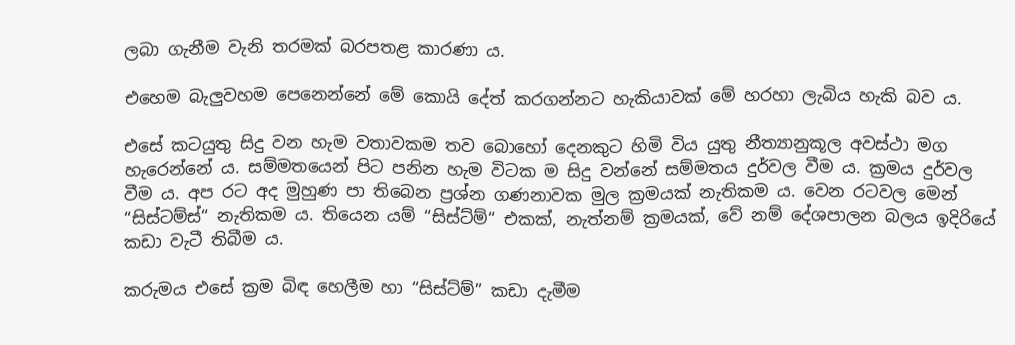ලබා ගැනීම වැනි තරමක් බරපතළ කාරණා ය.

එහෙම බැලුවහම පෙනෙන්නේ මේ කොයි දේත් කරගන්නට හැකියාවක් මේ හරහා ලැබිය හැකි බව ය.

එසේ කටයුතු සිදු වන හැම වතාවකම තව බොහෝ දෙනකුට හිමි විය යුතු නීත්‍යානුකූල අවස්ථා මග හැරෙන්නේ ය. සම්මතයෙන් පිට පනින හැම විටක ම සිදු වන්නේ සම්මතය දුර්වල වීම ය. ක්‍රමය දුර්වල වීම ය. අප රට අද මුහුණ පා තිබෙන ප්‍රශ්න ගණනාවක මුල ක්‍රමයක් නැතිකම ය. වෙන රටවල මෙන් “සිස්ටම්ස්“ නැතිකම ය. තියෙන යම් “සිස්ට්ම්“ එකක්, නැත්නම් ක්‍රමයක්, වේ නම් දේශපාලන බලය ඉදිරියේ කඩා වැටී තිබීම ය.

කරුමය එසේ ක්‍රම බිඳ හෙලීම හා “සිස්ට්ම්” කඩා දැමීම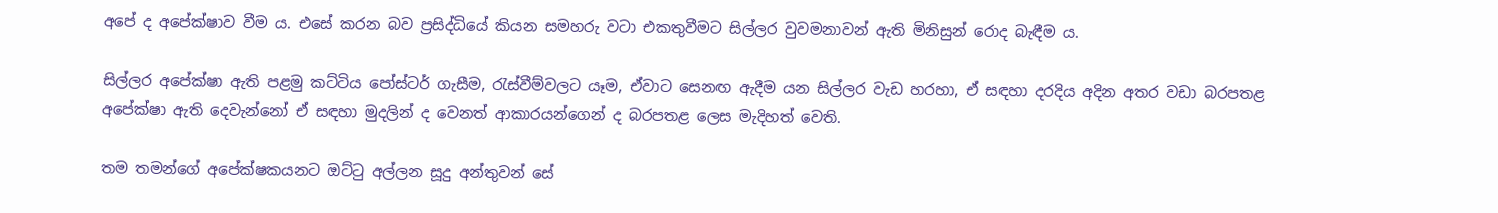අපේ ද අපේක්ෂාව වීම ය. එසේ කරන බව ප්‍රසිද්ධියේ කියන සමහරු වටා එකතුවීමට සිල්ලර වුවමනාවන් ඇති මිනිසුන් රොද බැඳීම ය.

සිල්ලර අපේක්ෂා ඇති පළමු කට්ටිය පෝස්ටර් ගැසීම, රැස්වීම්වලට යෑම, ඒවාට සෙනඟ ඇදීම යන සිල්ලර වැඩ හරහා, ඒ සඳහා දරදිය අදින අතර වඩා බරපතළ අපේක්ෂා ඇති දෙවැන්නෝ ඒ සඳහා මුදලින් ද වෙනත් ආකාරයන්ගෙන් ද බරපතළ ලෙස මැදිහත් වෙති.

තම තමන්ගේ අපේක්ෂකයනට ඔට්ටු අල්ලන සූදු අන්තුවන් සේ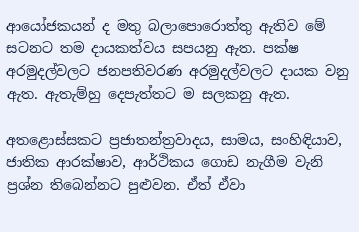ආයෝජකයන් ද මතු බලාපොරොත්තු ඇතිව මේ සටනට තම දායකත්වය සපයනු ඇත. පක්ෂ අරමුදල්වලට ජනපතිවරණ අරමුදල්වලට දායක වනු ඇත. ඇතැම්හු දෙපැත්තට ම සලකනු ඇත.

අතළොස්සකට ප්‍රජාතන්ත්‍රවාදය, සාමය, සංහිඳියාව, ජාතික ආරක්ෂාව, ආර්ථිකය ගොඩ නැගීම වැනි ප්‍රශ්න තිබෙන්නට පුළුවන. ඒත් ඒවා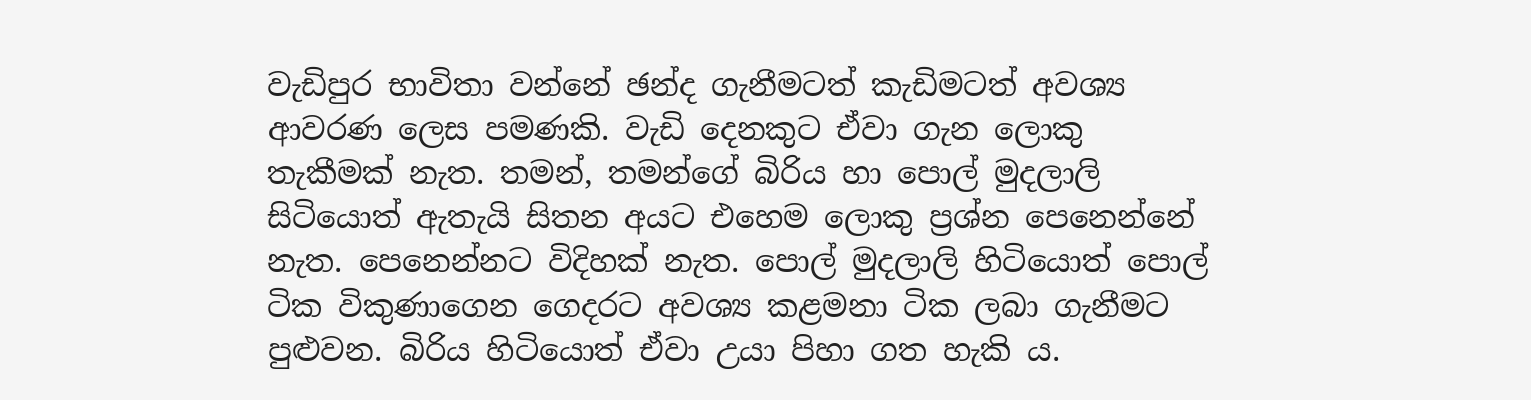වැඩිපුර භාවිතා වන්නේ ඡන්ද ගැනීමටත් කැඩිමටත් අවශ්‍ය ආවරණ ලෙස පමණකි. වැඩි දෙනකුට ඒවා ගැන ලොකු තැකීමක් නැත. තමන්, තමන්ගේ බිරිය හා පොල් මුදලාලි සිටියොත් ඇතැයි සිතන අයට එහෙම ලොකු ප්‍රශ්න පෙනෙන්නේ නැත. පෙනෙන්නට විදිහක් නැත. පොල් මුදලාලි හිටියොත් පොල් ටික විකුණාගෙන ගෙදරට අවශ්‍ය කළමනා ටික ලබා ගැනීමට පුළුවන. බිරිය හිටියොත් ඒවා උයා පිහා ගත හැකි ය.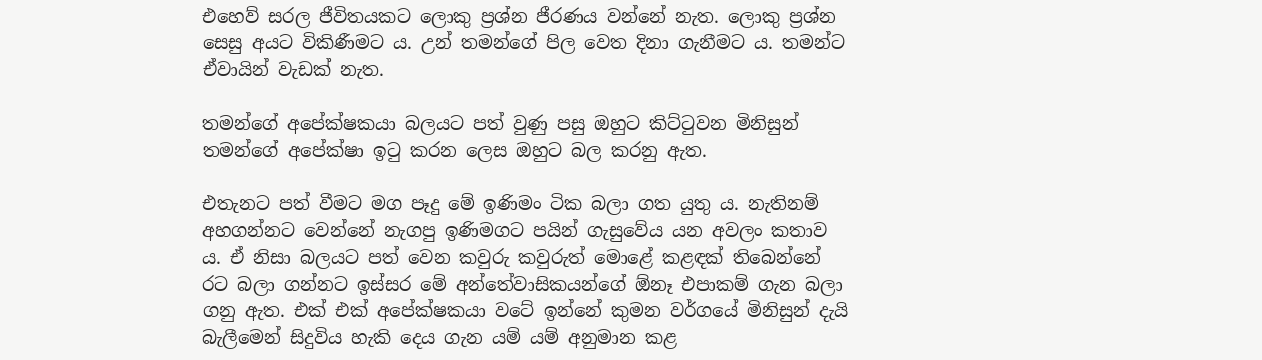එහෙව් සරල ජීවිතයකට ලොකු ප්‍රශ්න ජීරණය වන්නේ නැත. ලොකු ප්‍රශ්න සෙසු අයට විකිණීමට ය. උන් තමන්ගේ පිල වෙත දිනා ගැනීමට ය. තමන්ට ඒවායින් වැඩක් නැත.

තමන්ගේ අපේක්ෂකයා බලයට පත් වුණු පසු ඔහුට කිට්ටුවන මිනිසුන් තමන්ගේ අපේක්ෂා ඉටු කරන ලෙස ඔහුට බල කරනු ඇත.

එතැනට පත් වීමට මග පෑදු මේ ඉණිමං ටික බලා ගත යුතු ය. නැතිනම් අහගන්නට වෙන්නේ නැගපු ඉණිමගට පයින් ගැසුවේය යන අවලං කතාව ය. ඒ නිසා බලයට පත් වෙන කවුරු කවුරුත් මොළේ කළඳක් තිබෙන්නේ රට බලා ගන්නට ඉස්සර මේ අන්තේවාසිකයන්ගේ ඕනෑ එපාකම් ගැන බලා ගනු ඇත. එක් එක් අපේක්ෂකයා වටේ ඉන්නේ කුමන වර්ගයේ මිනිසුන් දැයි බැලීමෙන් සිදුවිය හැකි දෙය ගැන යම් යම් අනුමාන කළ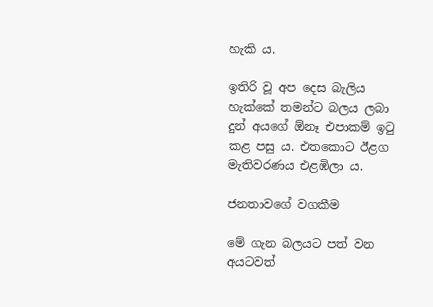හැකි ය.

ඉතිරි වූ අප දෙස බැලිය හැක්කේ තමන්ට බලය ලබා දුන් අයගේ ඕනෑ එපාකම් ඉටු කළ පසු ය. එතකොට ඊළග මැතිවරණය එළඹිලා ය.

ජනතාවගේ වගකීම

මේ ගැන බලයට පත් වන අයටවත්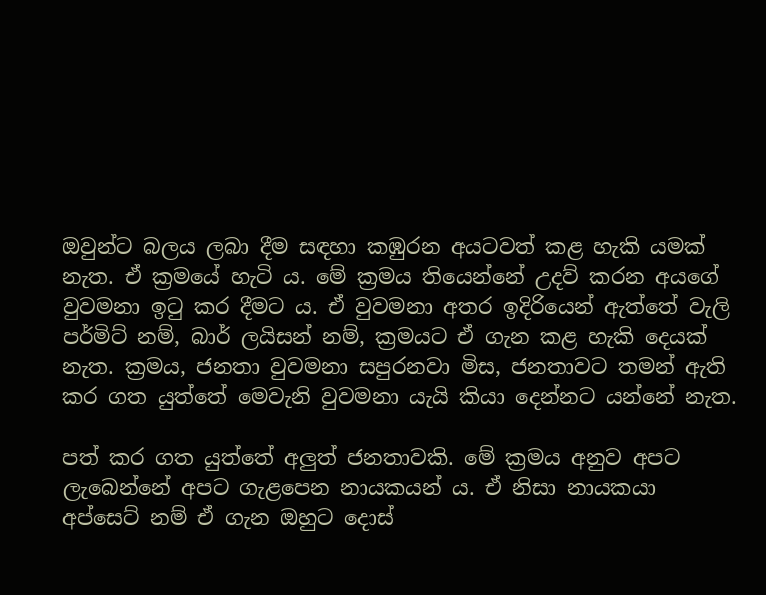ඔවුන්ට බලය ලබා දීම සඳහා කඹුරන අයටවත් කළ හැකි යමක් නැත. ඒ ක්‍රමයේ හැටි ය. මේ ක්‍රමය තියෙන්නේ උදව් කරන අයගේ වුවමනා ඉටු කර දීමට ය. ඒ වුවමනා අතර ඉදිරියෙන් ඇත්තේ වැලි පර්මිට් නම්, බාර් ලයිසන් නම්, ක්‍රමයට ඒ ගැන කළ හැකි දෙයක් නැත. ක්‍රමය, ජනතා වුවමනා සපුරනවා මිස, ජනතාවට තමන් ඇති කර ගත යුත්තේ මෙවැනි වුවමනා යැයි කියා දෙන්නට යන්නේ නැත.

පත් කර ගත යුත්තේ අලුත් ජනතාවකි. මේ ක්‍රමය අනුව අපට ලැබෙන්නේ අපට ගැළපෙන නායකයන් ය. ඒ නිසා නායකයා අප්සෙට් නම් ඒ ගැන ඔහුට දොස්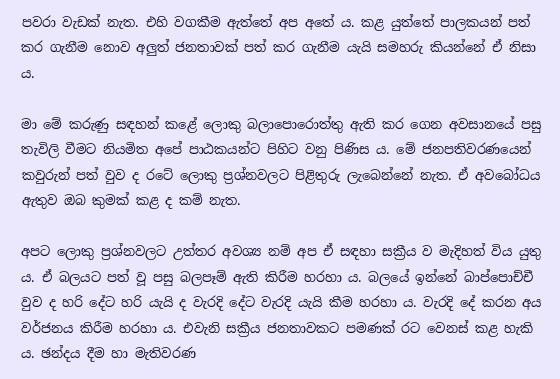පවරා වැඩක් නැත. එහි වගකීම ඇත්තේ අප අතේ ය. කළ යුත්තේ පාලකයන් පත් කර ගැනීම නොව අලුත් ජනතාවක් පත් කර ගැනීම යැයි සමහරු කියන්නේ ඒ නිසා ය.

මා මේ කරුණු සඳහන් කළේ ලොකු බලාපොරොත්තු ඇති කර ගෙන අවසානයේ පසු තැවිලි වීමට නියමිත අපේ පාඨකයන්ට පිහිට වනු පිණිස ය. මේ ජනපතිවරණයෙන් කවුරුන් පත් වුව ද රටේ ලොකු ප්‍රශ්නවලට පිළිතුරු ලැබෙන්නේ නැත. ඒ අවබෝධය ඇතුව ඔබ කුමක් කළ ද කම් නැත.

අපට ලොකු ප්‍රශ්නවලට උත්තර අවශ්‍ය නම් අප ඒ සඳහා සක්‍රීය ව මැදිහත් විය යුතු ය. ඒ බලයට පත් වූ පසු බලපෑම් ඇති කිරීම හරහා ය. බලයේ ඉන්නේ බාප්පොච්චී වුව ද හරි දේට හරි යැයි ද වැරදි දේට වැරදි යැයි කීම හරහා ය. වැරදි දේ කරන අය වර්ජනය කිරීම හරහා ය. එවැනි සක්‍රීය ජනතාවකට පමණක් රට වෙනස් කළ හැකි ය. ඡන්දය දීම හා මැතිවරණ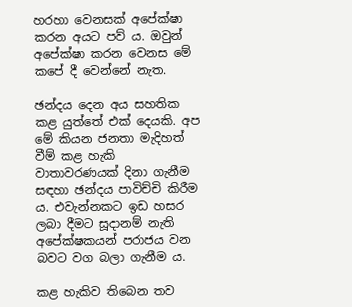හරහා වෙනසක් අපේක්ෂා කරන අයට පව් ය. ඔවුන් අපේක්ෂා කරන වෙනස මේ කපේ දී වෙන්නේ නැත.

ඡන්දය දෙන අය සහතික කළ යුත්තේ එක් දෙයකි. අප මේ කියන ජනතා මැදිහත් වීම් කළ හැකි වාතාවරණයක් දිනා ගැනීම සඳහා ඡන්දය පාවිච්චි කිරීම ය. එවැන්නකට ඉඩ හසර ලබා දීමට සූදානම් නැති අපේක්ෂකයන් පරාජය වන බවට වග බලා ගැනීම ය.

කළ හැකිව තිබෙන තව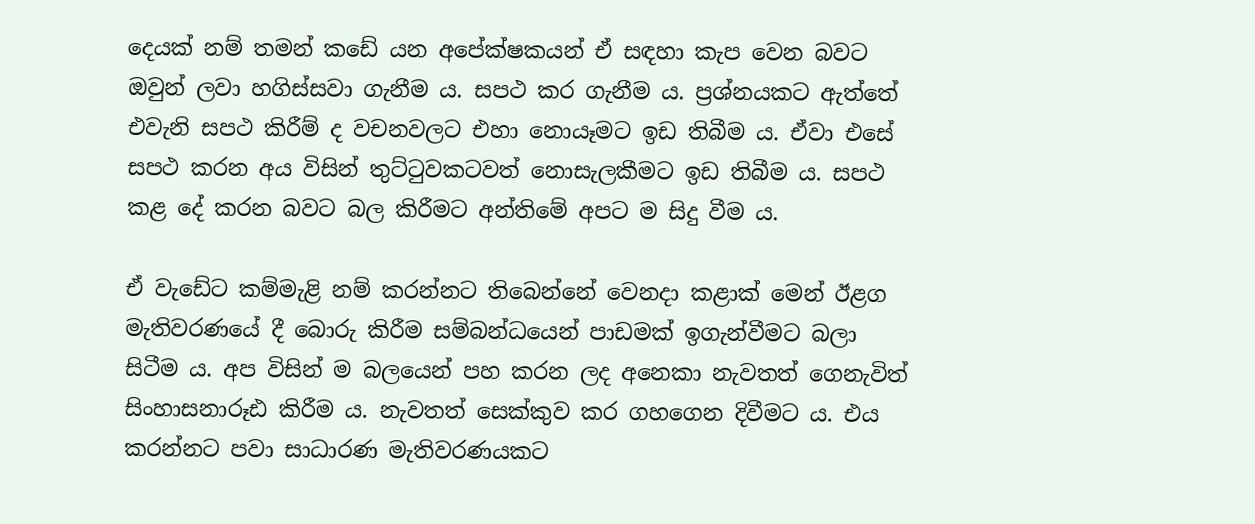දෙයක් නම් තමන් කඩේ යන අපේක්ෂකයන් ඒ සඳහා කැප වෙන බවට ඔවුන් ලවා හගිස්සවා ගැනීම ය. සපථ කර ගැනීම ය. ප්‍රශ්නයකට ඇත්තේ එවැනි සපථ කිරීම් ද වචනවලට එහා නොයෑමට ඉඩ තිබීම ය. ඒවා එසේ සපථ කරන අය විසින් තුට්ටුවකටවත් නොසැලකීමට ඉඩ තිබීම ය. සපථ කළ දේ කරන බවට බල කිරීමට අන්තිමේ අපට ම සිදු වීම ය.

ඒ වැඩේට කම්මැළි නම් කරන්නට තිබෙන්නේ වෙනදා කළාක් මෙන් ඊළග මැතිවරණයේ දී බොරු කිරීම සම්බන්ධයෙන් පාඩමක් ඉගැන්වීමට බලා සිටීම ය. අප විසින් ම බලයෙන් පහ කරන ලද අනෙකා නැවතත් ගෙනැවිත් සිංහාසනාරූඪ කිරීම ය. නැවතත් සෙක්කුව කර ගහගෙන දිවීමට ය. එය කරන්නට පවා සාධාරණ මැතිවරණයකට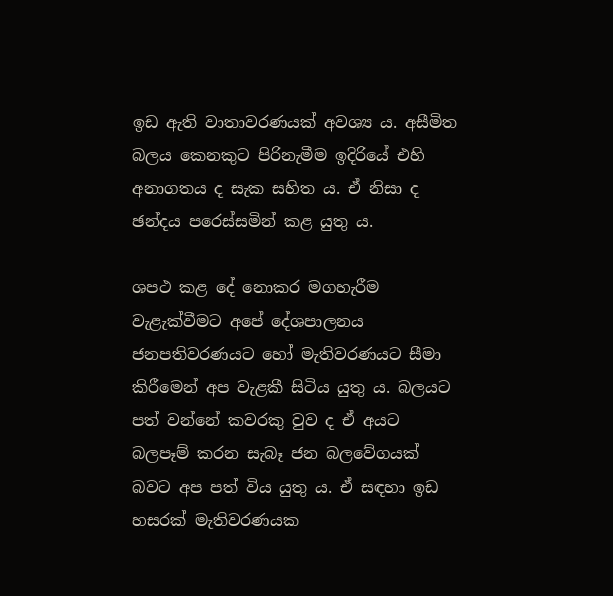ඉඩ ඇති වාතාවරණයක් අවශ්‍ය ය. අසීමිත බලය කෙනකුට පිරිනැමීම ඉදිරියේ එහි අනාගතය ද සැක සහිත ය. ඒ නිසා ද ඡන්දය පරෙස්සමින් කළ යුතු ය.

ශපථ කළ දේ නොකර මගහැරීම වැළැක්වීමට අපේ දේශපාලනය ජනපතිවරණයට හෝ මැතිවරණයට සීමා කිරීමෙන් අප වැළකී සිටිය යුතු ය. බලයට පත් වන්නේ කවරකු වුව ද ඒ අයට බලපෑම් කරන සැබෑ ජන බලවේගයක් බවට අප පත් විය යුතු ය. ඒ සඳහා ඉඩ හසරක් මැතිවරණයක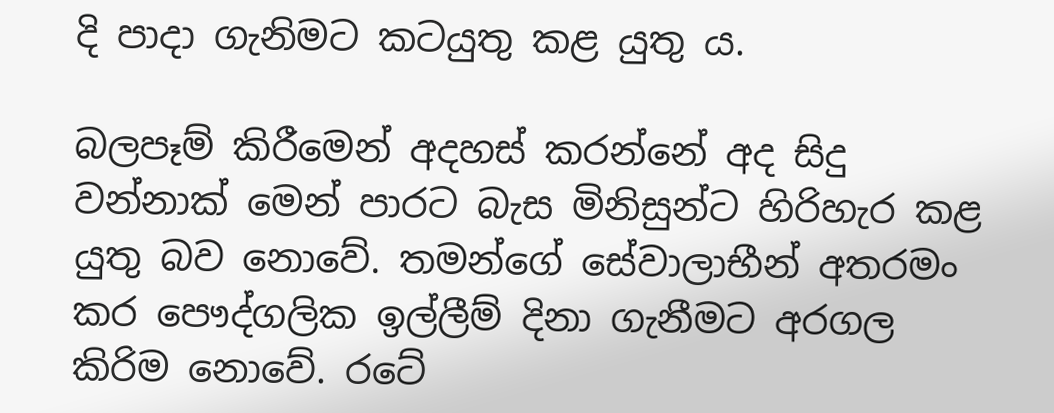දි පාදා ගැනිමට කටයුතු කළ යුතු ය.

බලපෑම් කිරීමෙන් අදහස් කරන්නේ අද සිදු වන්නාක් මෙන් පාරට බැස මිනිසුන්ට හිරිහැර කළ යුතු බව නොවේ. තමන්ගේ සේවාලාභීන් අතරමං කර පෞද්ගලික ඉල්ලීම් දිනා ගැනීමට අරගල කිරිම නොවේ. රටේ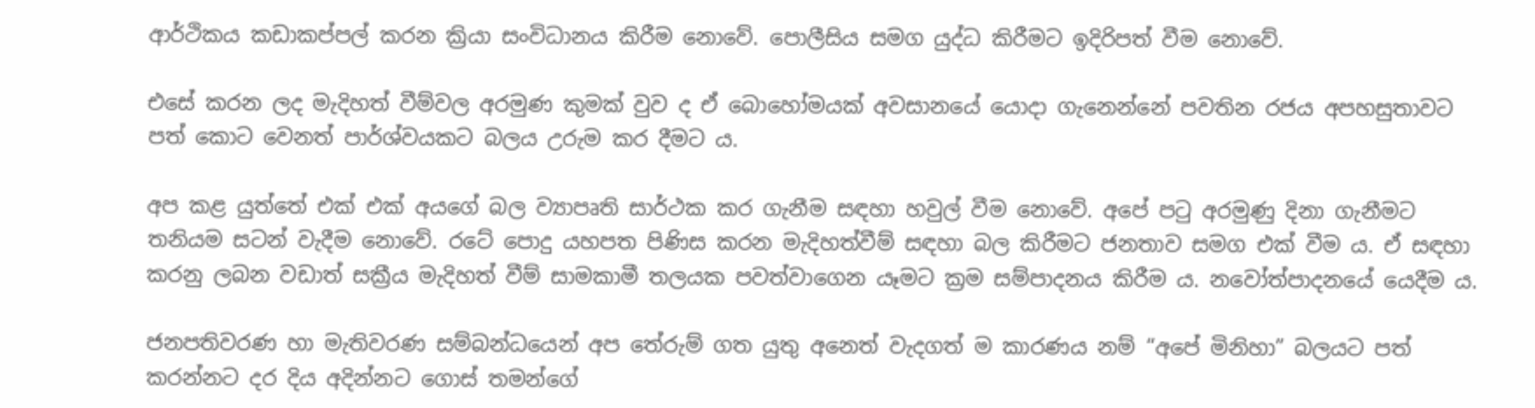ආර්ථිකය කඩාකප්පල් කරන ක්‍රියා සංවිධානය කිරීම නොවේ. පොලීසිය සමග යුද්ධ කිරීමට ඉදිරිපත් වීම නොවේ.

එසේ කරන ලද මැදිහත් වීම්වල අරමුණ කුමක් වුව ද ඒ බොහෝමයක් අවසානයේ යොදා ගැනෙන්නේ පවතින රජය අපහසුතාවට පත් කොට වෙනත් පාර්ශ්වයකට බලය උරුම කර දීමට ය.

අප කළ යුත්තේ එක් එක් අයගේ බල ව්‍යාපෘති සාර්ථක කර ගැනීම සඳහා හවුල් වීම නොවේ. අපේ පටු අරමුණු දිනා ගැනීමට තනියම සටන් වැදීම නොවේ. රටේ පොදු යහපත පිණිස කරන මැදිහත්වීම් සඳහා බල කිරීමට ජනතාව සමග එක් වීම ය. ඒ සඳහා කරනු ලබන වඩාත් සක්‍රීය මැදිහත් වීම් සාමකාමී තලයක පවත්වාගෙන යෑමට ක්‍රම සම්පාදනය කිරීම ය. නවෝත්පාදනයේ යෙදීම ය.

ජනපතිවරණ හා මැතිවරණ සම්බන්ධයෙන් අප තේරුම් ගත යුතු අනෙත් වැදගත් ම කාරණය නම් “අපේ මිනිහා” බලයට පත් කරන්නට දර දිය අදින්නට ගොස් තමන්ගේ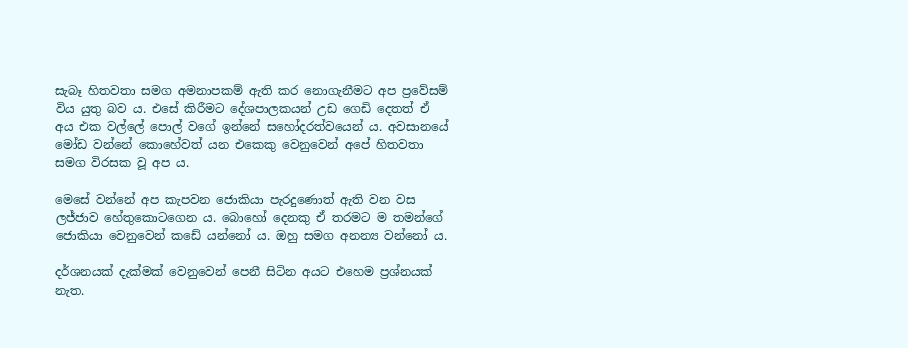සැබෑ හිතවතා සමග අමනාපකම් ඇති කර නොගැනීමට අප ප්‍රවේසම් විය යුතු බව ය. එසේ කිරීමට දේශපාලකයන් උඩ ගෙඩි දෙතත් ඒ අය එක වල්ලේ පොල් වගේ ඉන්නේ සහෝදරත්වයෙන් ය. අවසානයේ මෝඩ වන්නේ කොහේවත් යන එකෙකු වෙනුවෙන් අපේ හිතවතා සමග විරසක වූ අප ය.

මෙසේ වන්නේ අප කැපවන ජොකියා පැරදුණොත් ඇති වන වස ලජ්ජාව හේතුකොටගෙන ය. බොහෝ දෙනකු ඒ තරමට ම තමන්ගේ ජොකියා වෙනුවෙන් කඩේ යන්නෝ ය. ඔහු සමග අනන්‍ය වන්නෝ ය.

දර්ශනයක් දැක්මක් වෙනුවෙන් පෙනී සිටින අයට එහෙම ප්‍රශ්නයක් නැත.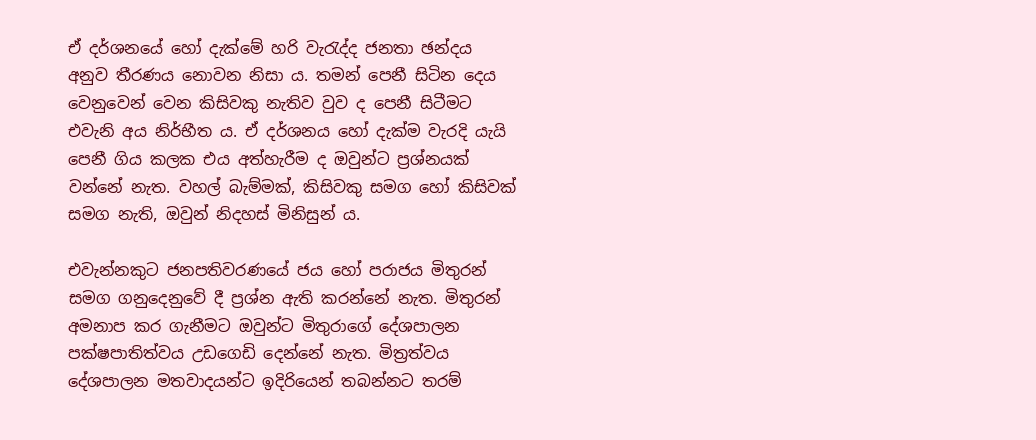ඒ දර්ශනයේ හෝ දැක්මේ හරි වැරැද්ද ජනතා ඡන්දය අනුව තීරණය නොවන නිසා ය. තමන් පෙනී සිටින දෙය වෙනුවෙන් වෙන කිසිවකු නැතිව වුව ද පෙනී සිටීමට එවැනි අය නිර්භීත ය. ඒ දර්ශනය හෝ දැක්ම වැරදි යැයි පෙනී ගිය කලක එය අත්හැරීම ද ඔවුන්ට ප්‍රශ්නයක් වන්නේ නැත. වහල් බැම්මක්, කිසිවකු සමග හෝ කිසිවක් සමග නැති, ඔවුන් නිදහස් මිනිසුන් ය.

එවැන්නකුට ජනපතිවරණයේ ජය හෝ පරාජය මිතුරන් සමග ගනුදෙනුවේ දී ප්‍රශ්න ඇති කරන්නේ නැත. මිතුරන් අමනාප කර ගැනීමට ඔවුන්ට මිතුරාගේ දේශපාලන පක්ෂපාතිත්වය උඩගෙඩි දෙන්නේ නැත. මිත්‍රත්වය දේශපාලන මතවාදයන්ට ඉදිරියෙන් තබන්නට තරම්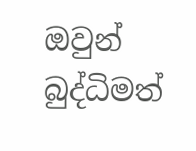ඔවුන් බුද්ධිමත්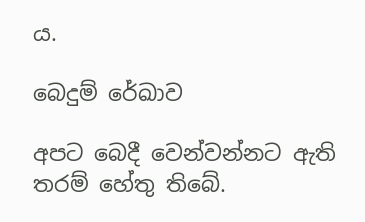ය.

බෙදුම් රේඛාව

අපට බෙදී වෙන්වන්නට ඇති තරම් හේතු තිබේ.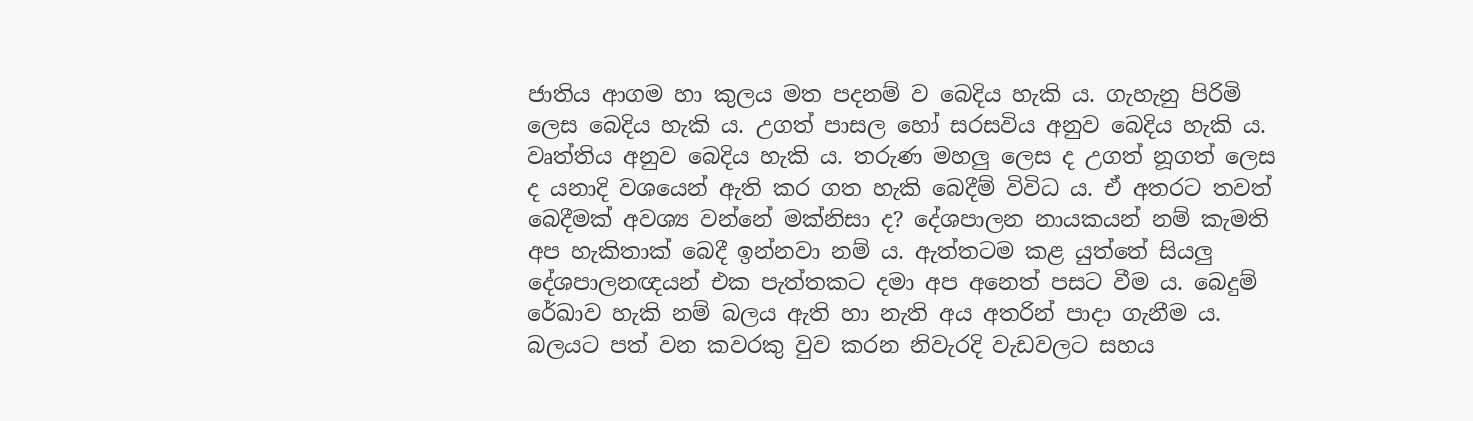ජාතිය ආගම හා කුලය මත පදනම් ව බෙදිය හැකි ය. ගැහැනු පිරිමි ලෙස බෙදිය හැකි ය. උගත් පාසල හෝ සරසවිය අනුව බෙදිය හැකි ය. වෘත්තිය අනුව බෙදිය හැකි ය. තරුණ මහලු ලෙස ද උගත් නූගත් ලෙස ද යනාදි වශයෙන් ඇති කර ගත හැකි බෙදීම් විවිධ ය. ඒ අතරට තවත් බෙදීමක් අවශ්‍ය වන්නේ මක්නිසා ද? දේශපාලන නායකයන් නම් කැමති අප හැකිතාක් බෙදී ඉන්නවා නම් ය. ඇත්තටම කළ යුත්තේ සියලු දේශපාලනඥයන් එක පැත්තකට දමා අප අනෙත් පසට වීම ය. බෙදුම් රේඛාව හැකි නම් බලය ඇති හා නැති අය අතරින් පාදා ගැනීම ය. බලයට පත් වන කවරකු වුව කරන නිවැරදි වැඩවලට සහය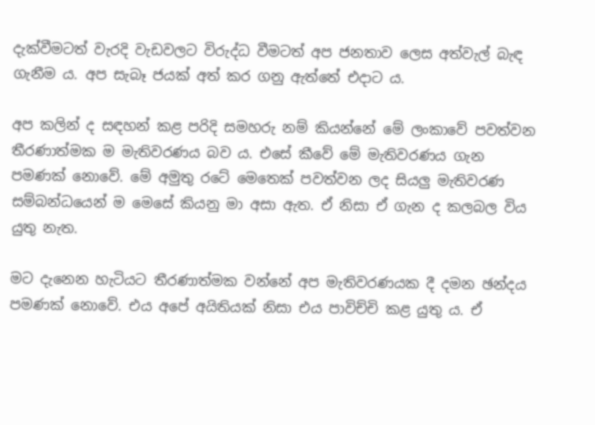දැක්වීමටත් වැරදි වැඩවලට විරුද්ධ වීමටත් අප ජනතාව ලෙස අත්වැල් බැඳ ගැනීම ය. අප සැබෑ ජයක් අත් කර ගනු ඇත්තේ එදාට ය.

අප කලින් ද සඳහන් කළ පරිදි සමහරු නම් කියන්නේ මේ ලංකාවේ පවත්වන තීරණාත්මක ම මැතිවරණය බව ය. එසේ කීවේ මේ මැතිවරණය ගැන පමණක් නොවේ. මේ අමුතු රටේ මෙතෙක් පවත්වන ලද සියලු මැතිවරණ සම්බන්ධයෙන් ම මෙසේ කියනු මා අසා ඇත. ඒ නිසා ඒ ගැන ද කලබල විය යුතු නැත.

මට දැනෙන හැටියට තීරණාත්මක වන්නේ අප මැතිවරණයක දී දමන ඡන්දය පමණක් නොවේ. එය අපේ අයිතියක් නිසා එය පාවිච්චි කළ යුතු ය. ඒ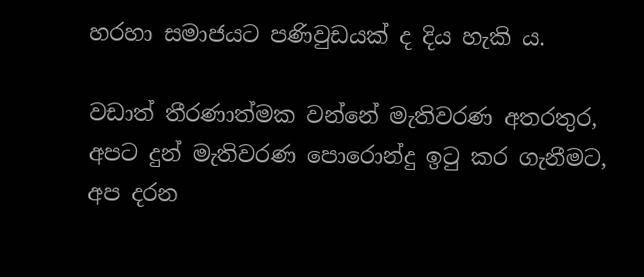හරහා සමාජයට පණිවුඩයක් ද දිය හැකි ය.

වඩාත් තීරණාත්මක වන්නේ මැතිවරණ අතරතුර, අපට දුන් මැතිවරණ පොරොන්දු ඉටු කර ගැනීමට, අප දරන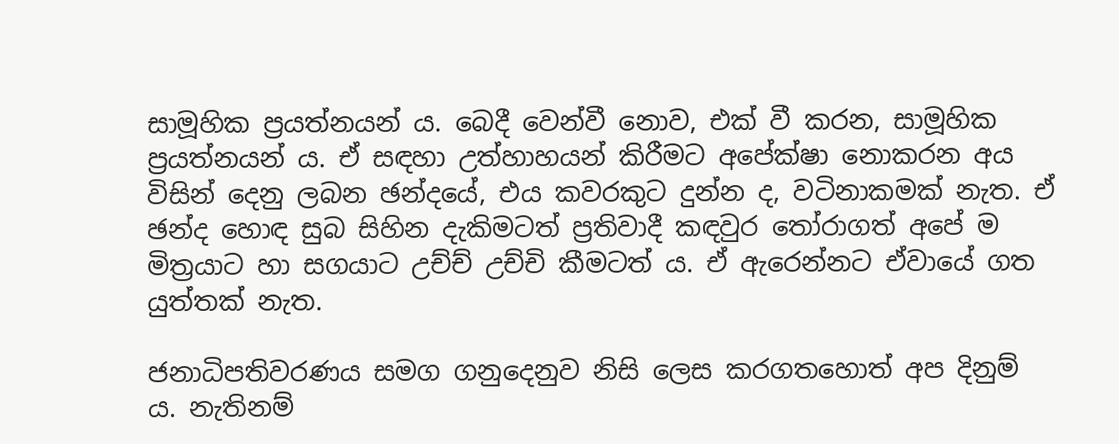සාමූහික ප්‍රයත්නයන් ය. බෙදී වෙන්වී නොව, එක් වී කරන, සාමූහික ප්‍රයත්නයන් ය. ඒ සඳහා උත්හාහයන් කිරීමට අපේක්ෂා නොකරන අය විසින් දෙනු ලබන ඡන්දයේ, එය කවරකුට දුන්න ද, වටිනාකමක් නැත. ඒ ඡන්ද හොඳ සුබ සිහින දැකිමටත් ප්‍රතිවාදී කඳවුර තෝරාගත් අපේ ම මිත්‍රයාට හා සගයාට උච්ච් උච්චි කීමටත් ය. ඒ ඇරෙන්නට ඒවායේ ගත යුත්තක් නැත.

ජනාධිපතිවරණය සමග ගනුදෙනුව නිසි ලෙස කරගතහොත් අප දිනුම් ය. නැතිනම්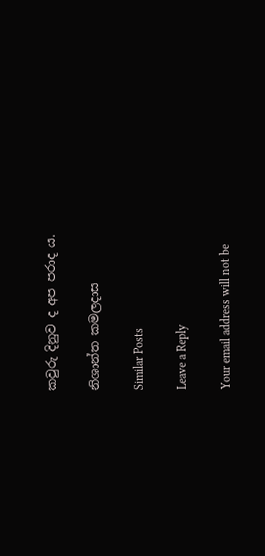කවුරු දිනුව ද අප පරාද ය.

නිශාන්ත කමලදාස

Similar Posts

Leave a Reply

Your email address will not be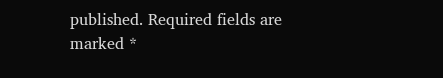published. Required fields are marked *